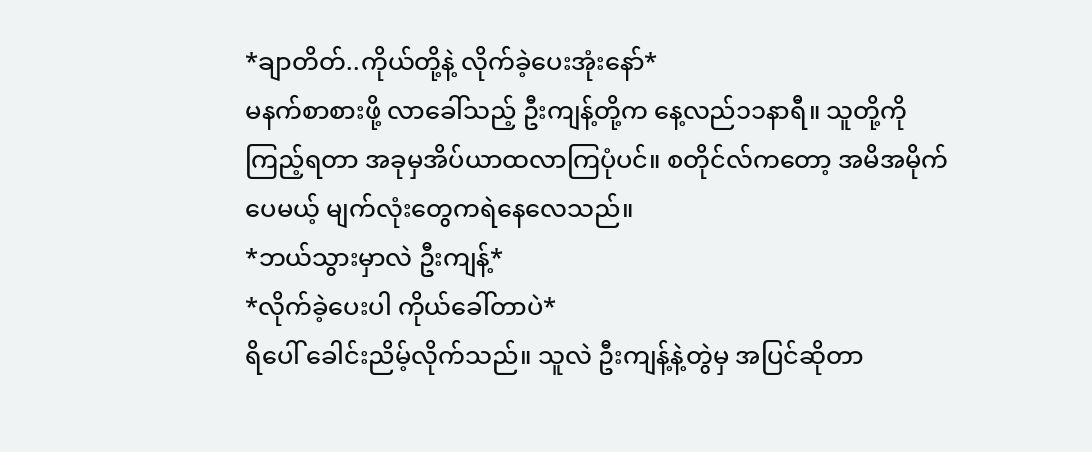*ချာတိတ်..ကိုယ်တို့နဲ့ လိုက်ခဲ့ပေးအုံးနော်*
မနက်စာစားဖို့ လာခေါ်သည့် ဦးကျန့်တို့က နေ့လည်၁၁နာရီ။ သူတို့ကို ကြည့်ရတာ အခုမှအိပ်ယာထလာကြပုံပင်။ စတိုင်လ်ကတော့ အမိအမိုက်ပေမယ့် မျက်လုံးတွေကရဲနေလေသည်။
*ဘယ်သွားမှာလဲ ဦးကျန့်*
*လိုက်ခဲ့ပေးပါ ကိုယ်ခေါ်တာပဲ*
ရိပေါ် ခေါင်းညိမ့်လိုက်သည်။ သူလဲ ဦးကျန့်နဲ့တွဲမှ အပြင်ဆိုတာ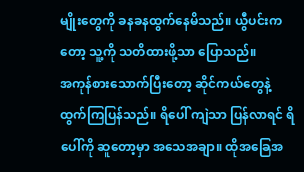မျိုးတွေကို ခနခနထွက်နေမိသည်။ ယွီပင်းကတော့ သူ့ကို သတိထားဖို့သာ ပြောသည်။
အကုန်စားသောက်ပြီးတော့ ဆိုင်ကယ်တွေနဲ့ ထွက်ကြပြန်သည်။ ရိပေါ် ကျဲသာ ပြန်လာရင် ရိပေါ်ကို ဆူတော့မှာ အသေအချာ။ ထိုအခြေအ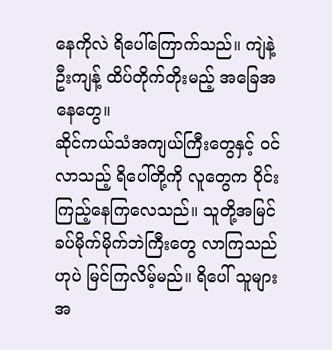နေကိုလဲ ရိပေါ်ကြောက်သည်။ ကျဲနဲ့ ဦးကျန့် ထိပ်တိုက်တိုးမည့် အခြေအနေတွေ။
ဆိုင်ကယ်သံအကျယ်ကြီးတွေနှင့် ဝင်လာသည့် ရိပေါ်တို့ကို လူတွေက ဝိုင်းကြည့်နေကြလေသည်။ သူတို့အမြင် ခပ်မိုက်မိုက်ဘဲကြီးတွေ လာကြသည်ဟုပဲ မြင်ကြလိမ့်မည်။ ရိပေါ် သူများအ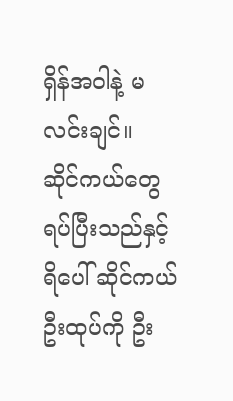ရှိန်အဝါနဲ့ မလင်းချင်။
ဆိုင်ကယ်တွေ ရပ်ပြီးသည်နှင့် ရိပေါ် ဆိုင်ကယ်ဦးထုပ်ကို ဦး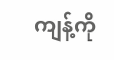ကျန့်ကို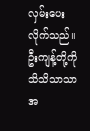လှမ်းပေးလိုက်သည်။ ဦးကျန့်တို့ကို သိသိသာသာ အ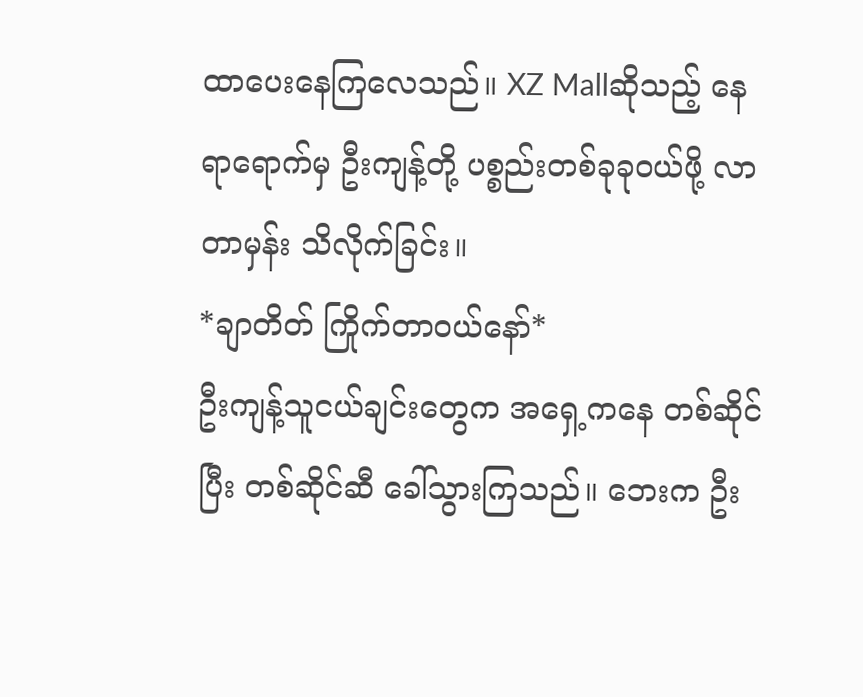ထာပေးနေကြလေသည်။ XZ Mallဆိုသည့် နေရာရောက်မှ ဦးကျန့်တို့ ပစ္စည်းတစ်ခုခုဝယ်ဖို့ လာတာမှန်း သိလိုက်ခြင်း။
*ချာတိတ် ကြိုက်တာဝယ်နော်*
ဦးကျန့်သူငယ်ချင်းတွေက အရှေ့ကနေ တစ်ဆိုင်ပြီး တစ်ဆိုင်ဆီ ခေါ်သွားကြသည်။ ဘေးက ဦး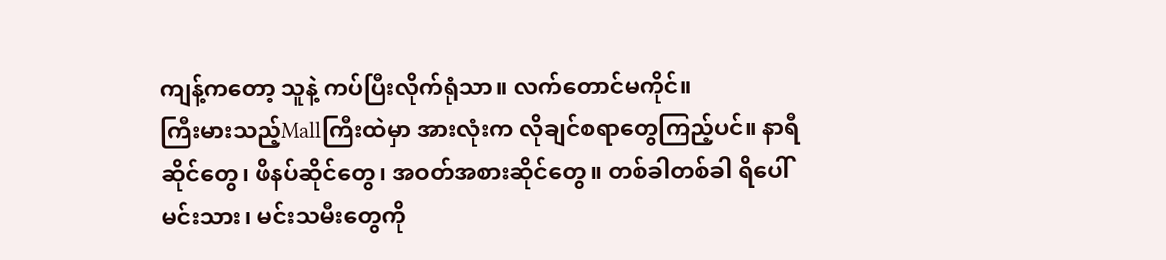ကျန့်ကတော့ သူနဲ့ ကပ်ပြီးလိုက်ရုံသာ။ လက်တောင်မကိုင်။
ကြီးမားသည့်Mallကြီးထဲမှာ အားလုံးက လိုချင်စရာတွေကြည့်ပင်။ နာရီဆိုင်တွေ၊ ဖိနပ်ဆိုင်တွေ၊ အဝတ်အစားဆိုင်တွေ။ တစ်ခါတစ်ခါ ရိပေါ် မင်းသား၊ မင်းသမီးတွေကို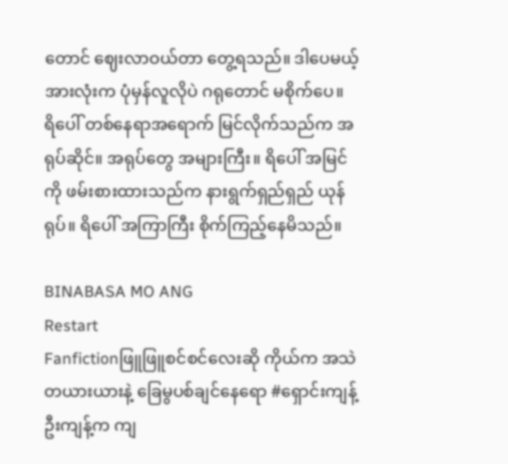တောင် ဈေးလာဝယ်တာ တွေ့ရသည်။ ဒါပေမယ့် အားလုံးက ပုံမှန်လူလိုပဲ ဂရုတောင် မစိုက်ပေ။
ရိပေါ် တစ်နေရာအရောက် မြင်လိုက်သည်က အရုပ်ဆိုင်။ အရုပ်တွေ အများကြီး။ ရိပေါ် အမြင်ကို ဖမ်းစားထားသည်က နားရွက်ရှည်ရှည် ယုန်ရုပ်။ ရိပေါ် အကြာကြီး စိုက်ကြည့်နေမိသည်။

BINABASA MO ANG
Restart
Fanfictionဖြူဖြူစင်စင်လေးဆို ကိုယ်က အသဲတယားယားနဲ့ ခြေမွပစ်ချင်နေရော #ရှောင်းကျန့် ဦးကျန့်က ကျ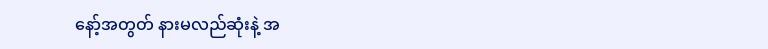နော့်အတွတ် နားမလည်ဆုံးနဲ့ အ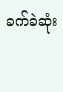ခက်ခဲဆုံး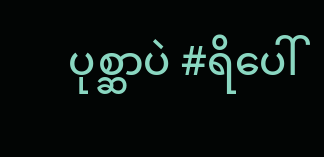ပုစ္ဆာပဲ #ရိပေါ်